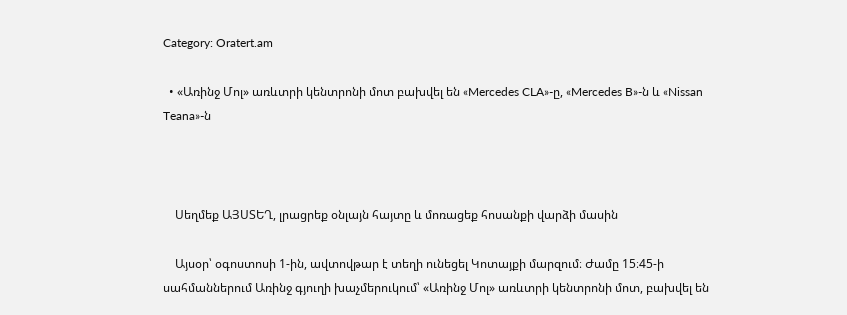Category: Oratert.am

  • «Առինջ Մոլ» առևտրի կենտրոնի մոտ բախվել են «Mercedes CLA»-ը, «Mercedes B»-ն և «Nissan Teana»-ն



    Սեղմեք ԱՅՍՏԵՂ, լրացրեք օնլայն հայտը և մոռացեք հոսանքի վարձի մասին

    Այսօր՝ օգոստոսի 1-ին, ավտովթար է տեղի ունեցել Կոտայքի մարզում։ Ժամը 15։45-ի սահմաններում Առինջ գյուղի խաչմերուկում՝ «Առինջ Մոլ» առևտրի կենտրոնի մոտ, բախվել են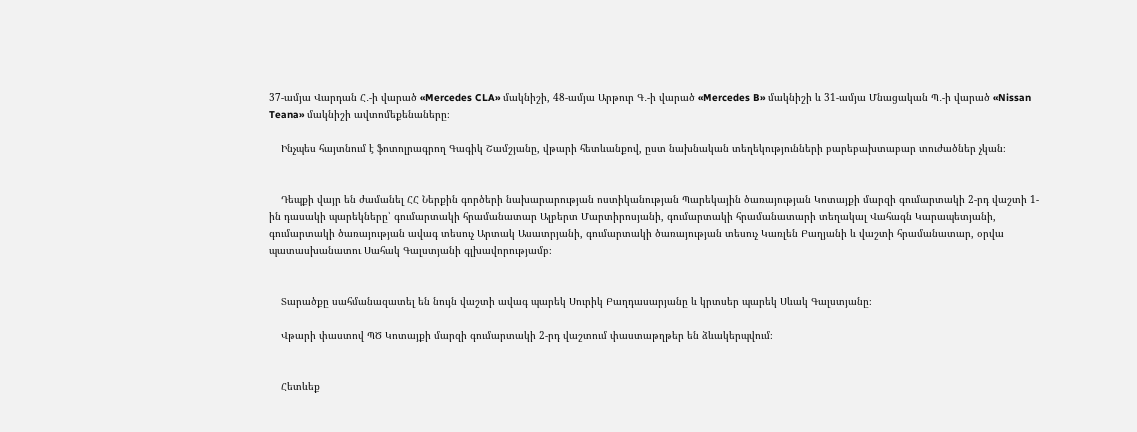37-ամյա Վարդան Հ․-ի վարած «Mercedes CLA» մակնիշի, 48-ամյա Արթուր Գ․-ի վարած «Mercedes B» մակնիշի և 31-ամյա Մնացական Պ․-ի վարած «Nissan Teana» մակնիշի ավտոմեքենաները։

    Ինչպես հայտնում է ֆոտոլրագրող Գագիկ Շամշյանը, վթարի հետևանքով, ըստ նախնական տեղեկությունների բարեբախտաբար տուժածներ չկան։


    Դեպքի վայր են ժամանել ՀՀ Ներքին գործերի նախարարության ոստիկանության Պարեկային ծառայության Կոտայքի մարզի գումարտակի 2-րդ վաշտի 1-ին դասակի պարեկները՝ գումարտակի հրամանատար Ալբերտ Մարտիրոսյանի, գումարտակի հրամանատարի տեղակալ Վահագն Կարապետյանի, գումարտակի ծառայության ավագ տեսուչ Արտակ Ասատրյանի, գումարտակի ծառայության տեսուչ Կառլեն Բաղյանի և վաշտի հրամանատար, օրվա պատասխանատու Սահակ Գալստյանի գլխավորությամբ։


    Տարածքը սահմանազատել են նույն վաշտի ավագ պարեկ Սուրիկ Բաղդասարյանը և կրտսեր պարեկ Սևակ Գալստյանը։

    Վթարի փաստով ՊԾ Կոտայքի մարզի գումարտակի 2-րդ վաշտում փաստաթղթեր են ձևակերպվում։


    Հետևեք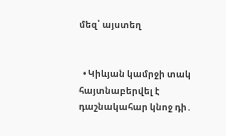մեզ՝ այստեղ


  • Կիևյան կամրջի տակ հայտնաբերվել է դաշնակահար կնոջ դի․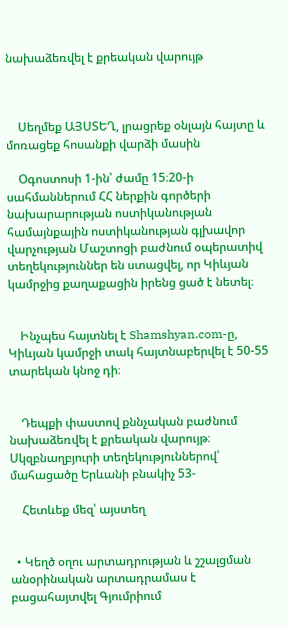նախաձեռվել է քրեական վարույթ



    Սեղմեք ԱՅՍՏԵՂ, լրացրեք օնլայն հայտը և մոռացեք հոսանքի վարձի մասին

    Օգոստոսի 1-ին՝ ժամը 15։20-ի սահմաններում ՀՀ ներքին գործերի նախարարության ոստիկանության համայնքային ոստիկանության գլխավոր վարչության Մաշտոցի բաժնում օպերատիվ տեղեկություններ են ստացվել, որ Կիևյան կամրջից քաղաքացին իրենց ցած է նետել։


    Ինչպես հայտնել է Shamshyan.com-ը, Կիևյան կամրջի տակ հայտնաբերվել է 50-55 տարեկան կնոջ դի։


    Դեպքի փաստով քննչական բաժնում նախաձեռվել է քրեական վարույթ։ Սկզբնաղբյուրի տեղեկություններով՝ մահացածը Երևանի բնակիչ 53-

    Հետևեք մեզ՝ այստեղ


  • Կեղծ օղու արտադրության և շշալցման անօրինական արտադրամաս է բացահայտվել Գյումրիում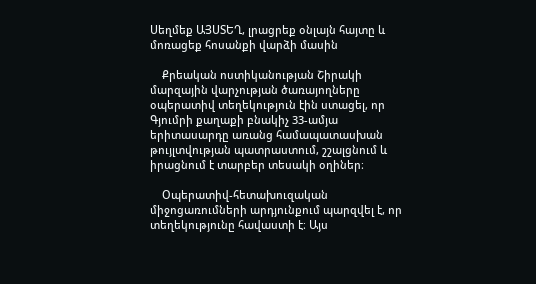Սեղմեք ԱՅՍՏԵՂ, լրացրեք օնլայն հայտը և մոռացեք հոսանքի վարձի մասին

    Քրեական ոստիկանության Շիրակի մարզային վարչության ծառայողները օպերատիվ տեղեկություն էին ստացել, որ Գյումրի քաղաքի բնակիչ 33-ամյա երիտասարդը առանց համապատասխան թույլտվության պատրաստում, շշալցնում և իրացնում է տարբեր տեսակի օղիներ։

    Օպերատիվ-հետախուզական միջոցառումների արդյունքում պարզվել է, որ տեղեկությունը հավաստի է։ Այս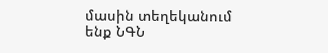մասին տեղեկանում ենք ՆԳՆ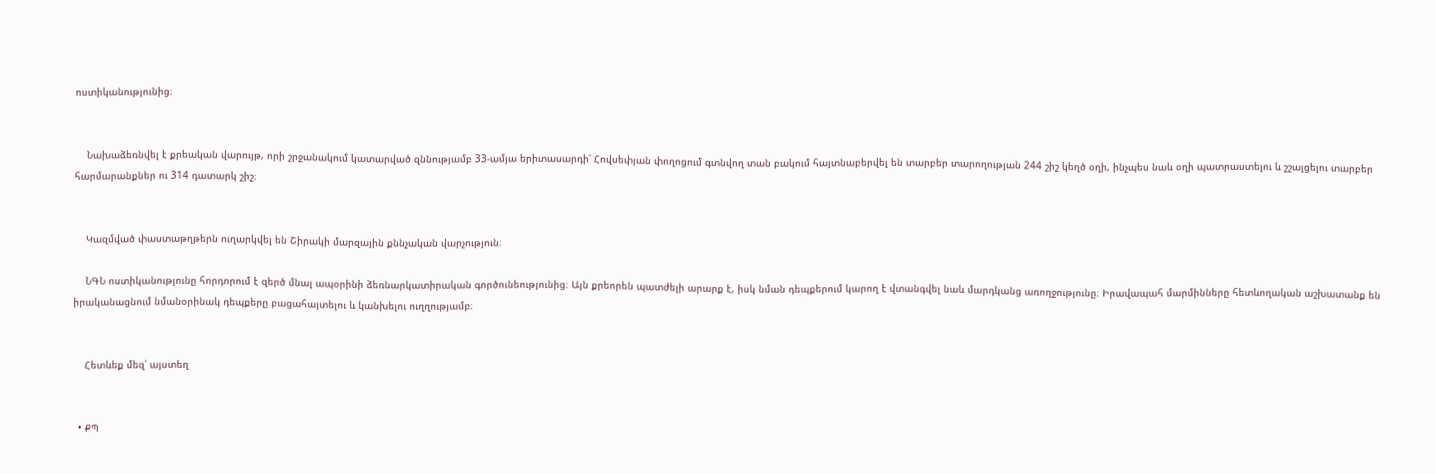ոստիկանությունից։


    Նախաձեռնվել է քրեական վարույթ, որի շրջանակում կատարված զննությամբ 33-ամյա երիտասարդի՝ Հովսեփյան փողոցում գտնվող տան բակում հայտնաբերվել են տարբեր տարողության 244 շիշ կեղծ օղի, ինչպես նաև օղի պատրաստելու և շշալցելու տարբեր հարմարանքներ ու 314 դատարկ շիշ։


    Կազմված փաստաթղթերն ուղարկվել են Շիրակի մարզային քննչական վարչություն։

    ՆԳՆ ոստիկանությունը հորդորում է զերծ մնալ ապօրինի ձեռնարկատիրական գործունեությունից։ Այն քրեորեն պատժելի արարք է, իսկ նման դեպքերում կարող է վտանգվել նաև մարդկանց առողջությունը։ Իրավապահ մարմինները հետևողական աշխատանք են իրականացնում նմանօրինակ դեպքերը բացահայտելու և կանխելու ուղղությամբ։


    Հետևեք մեզ՝ այստեղ


  • ՔՊ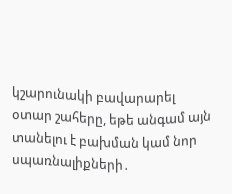կշարունակի բավարարել օտար շահերը, եթե անգամ այն տանելու է բախման կամ նոր սպառնալիքների․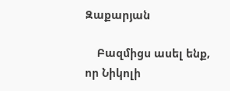Զաքարյան

    Բազմիցս ասել ենք, որ Նիկոլի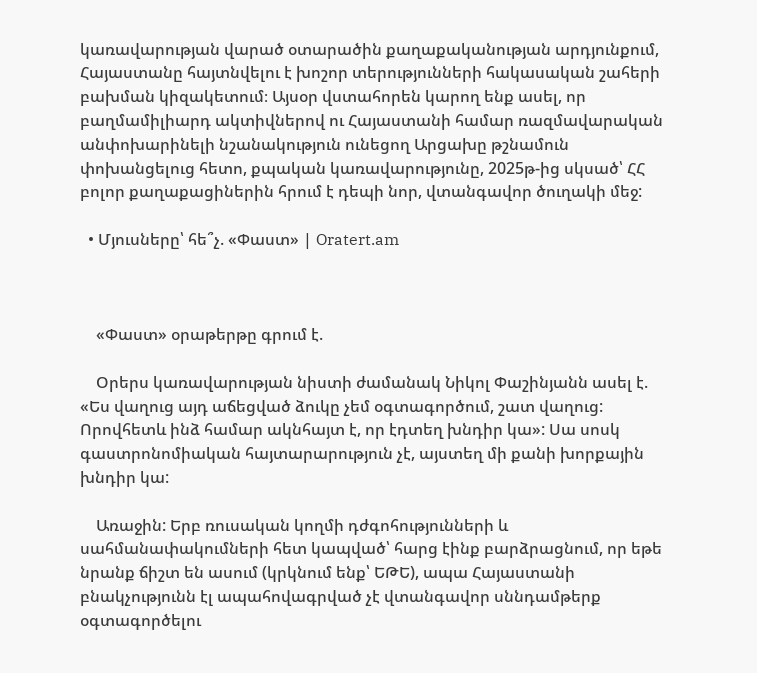կառավարության վարած օտարածին քաղաքականության արդյունքում, Հայաստանը հայտնվելու է խոշոր տերությունների հակասական շահերի բախման կիզակետում։ Այսօր վստահորեն կարող ենք ասել, որ բաղմամիլիարդ ակտիվներով ու Հայաստանի համար ռազմավարական անփոխարինելի նշանակություն ունեցող Արցախը թշնամուն փոխանցելուց հետո, քպական կառավարությունը, 2025թ-ից սկսած՝ ՀՀ բոլոր քաղաքացիներին հրում է դեպի նոր, վտանգավոր ծուղակի մեջ:

  • Մյուսները՝ հե՞չ. «Փաստ» | Oratert.am



    «Փաստ» օրաթերթը գրում է.

    Օրերս կառավարության նիստի ժամանակ Նիկոլ Փաշինյանն ասել է. «Ես վաղուց այդ աճեցված ձուկը չեմ օգտագործում, շատ վաղուց: Որովհետև ինձ համար ակնհայտ է, որ էդտեղ խնդիր կա»: Սա սոսկ գաստրոնոմիական հայտարարություն չէ, այստեղ մի քանի խորքային խնդիր կա:

    Առաջին: Երբ ռուսական կողմի դժգոհությունների և սահմանափակումների հետ կապված՝ հարց էինք բարձրացնում, որ եթե նրանք ճիշտ են ասում (կրկնում ենք՝ ԵԹԵ), ապա Հայաստանի բնակչությունն էլ ապահովագրված չէ վտանգավոր սննդամթերք օգտագործելու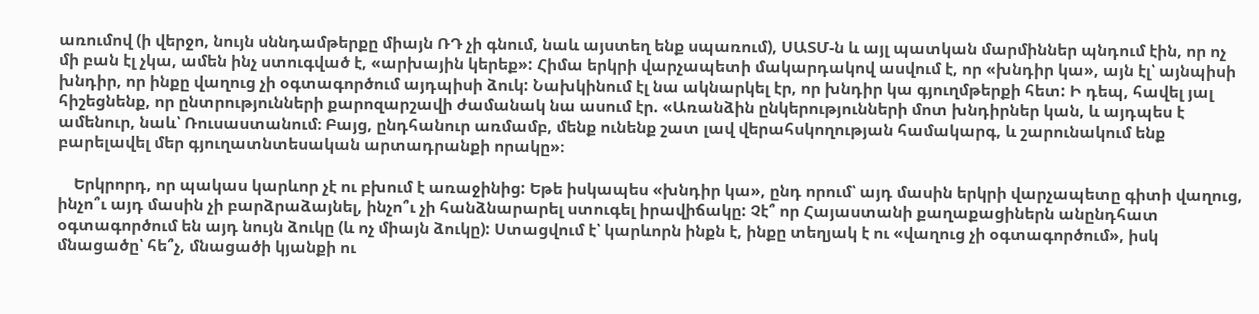առումով (ի վերջո, նույն սննդամթերքը միայն ՌԴ չի գնում, նաև այստեղ ենք սպառում), ՍԱՏՄ-ն և այլ պատկան մարմիններ պնդում էին, որ ոչ մի բան էլ չկա, ամեն ինչ ստուգված է, «արխային կերեք»: Հիմա երկրի վարչապետի մակարդակով ասվում է, որ «խնդիր կա», այն էլ՝ այնպիսի խնդիր, որ ինքը վաղուց չի օգտագործում այդպիսի ձուկ: Նախկինում էլ նա ակնարկել էր, որ խնդիր կա գյուղմթերքի հետ: Ի դեպ, հավել յալ հիշեցնենք, որ ընտրությունների քարոզարշավի ժամանակ նա ասում էր. «Առանձին ընկերությունների մոտ խնդիրներ կան, և այդպես է ամենուր, նաև՝ Ռուսաստանում։ Բայց, ընդհանուր առմամբ, մենք ունենք շատ լավ վերահսկողության համակարգ, և շարունակում ենք բարելավել մեր գյուղատնտեսական արտադրանքի որակը»։

    Երկրորդ, որ պակաս կարևոր չէ ու բխում է առաջինից: Եթե իսկապես «խնդիր կա», ընդ որում՝ այդ մասին երկրի վարչապետը գիտի վաղուց, ինչո՞ւ այդ մասին չի բարձրաձայնել, ինչո՞ւ չի հանձնարարել ստուգել իրավիճակը: Չէ՞ որ Հայաստանի քաղաքացիներն անընդհատ օգտագործում են այդ նույն ձուկը (և ոչ միայն ձուկը): Ստացվում է՝ կարևորն ինքն է, ինքը տեղյակ է ու «վաղուց չի օգտագործում», իսկ մնացածը՝ հե՞չ, մնացածի կյանքի ու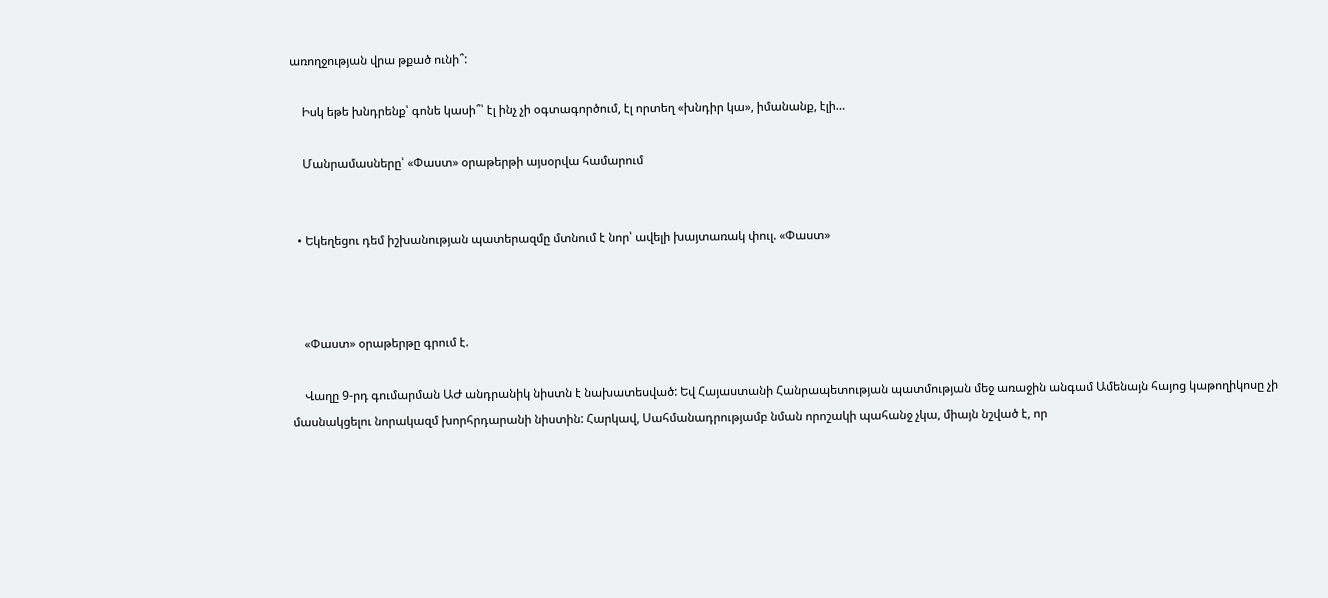առողջության վրա թքած ունի՞:

    Իսկ եթե խնդրենք՝ գոնե կասի՞՝ էլ ինչ չի օգտագործում, էլ որտեղ «խնդիր կա», իմանանք, էլի…

    Մանրամասները՝ «Փաստ» օրաթերթի այսօրվա համարում


  • Եկեղեցու դեմ իշխանության պատերազմը մտնում է նոր՝ ավելի խայտառակ փուլ. «Փաստ»



    «Փաստ» օրաթերթը գրում է.

    Վաղը 9-րդ գումարման ԱԺ անդրանիկ նիստն է նախատեսված: Եվ Հայաստանի Հանրապետության պատմության մեջ առաջին անգամ Ամենայն հայոց կաթողիկոսը չի մասնակցելու նորակազմ խորհրդարանի նիստին: Հարկավ, Սահմանադրությամբ նման որոշակի պահանջ չկա, միայն նշված է, որ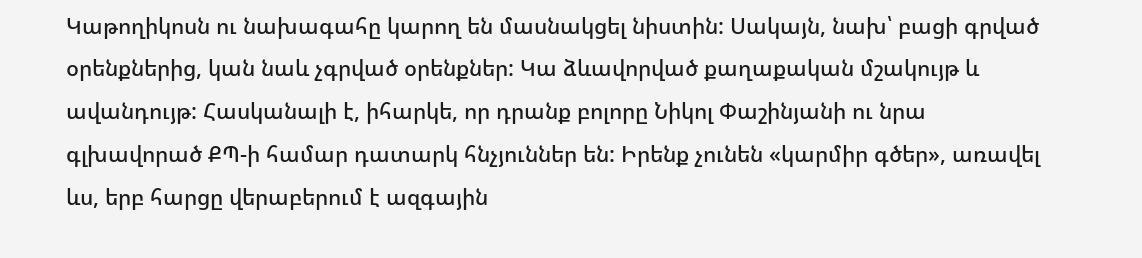Կաթողիկոսն ու նախագահը կարող են մասնակցել նիստին: Սակայն, նախ՝ բացի գրված օրենքներից, կան նաև չգրված օրենքներ: Կա ձևավորված քաղաքական մշակույթ և ավանդույթ: Հասկանալի է, իհարկե, որ դրանք բոլորը Նիկոլ Փաշինյանի ու նրա գլխավորած ՔՊ-ի համար դատարկ հնչյուններ են: Իրենք չունեն «կարմիր գծեր», առավել ևս, երբ հարցը վերաբերում է ազգային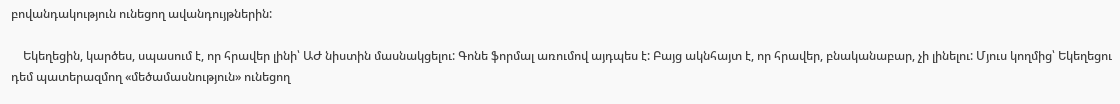բովանդակություն ունեցող ավանդույթներին:

    Եկեղեցին, կարծես, սպասում է, որ հրավեր լինի՝ ԱԺ նիստին մասնակցելու: Գոնե ֆորմալ առումով այդպես է: Բայց ակնհայտ է, որ հրավեր, բնականաբար, չի լինելու: Մյուս կողմից՝ Եկեղեցու դեմ պատերազմող «մեծամասնություն» ունեցող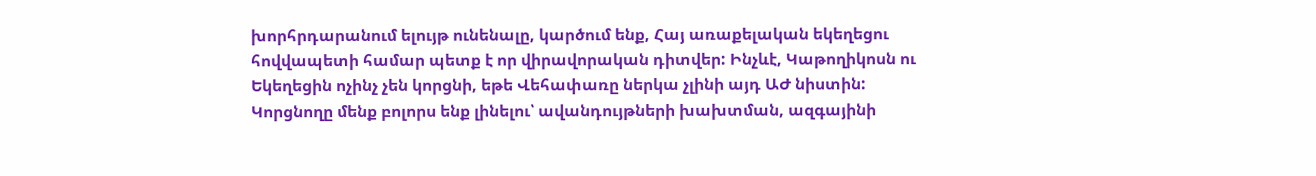խորհրդարանում ելույթ ունենալը, կարծում ենք, Հայ առաքելական եկեղեցու հովվապետի համար պետք է որ վիրավորական դիտվեր: Ինչևէ, Կաթողիկոսն ու Եկեղեցին ոչինչ չեն կորցնի, եթե Վեհափառը ներկա չլինի այդ ԱԺ նիստին: Կորցնողը մենք բոլորս ենք լինելու՝ ավանդույթների խախտման, ազգայինի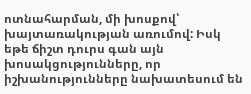ոտնահարման, մի խոսքով՝ խայտառակության առումով: Իսկ եթե ճիշտ դուրս գան այն խոսակցությունները, որ իշխանությունները նախատեսում են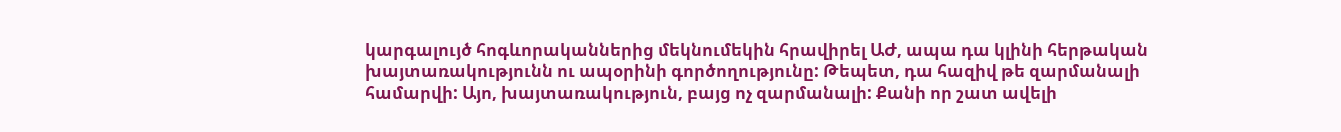կարգալույծ հոգևորականներից մեկնումեկին հրավիրել ԱԺ, ապա դա կլինի հերթական խայտառակությունն ու ապօրինի գործողությունը: Թեպետ, դա հազիվ թե զարմանալի համարվի: Այո, խայտառակություն, բայց ոչ զարմանալի: Քանի որ շատ ավելի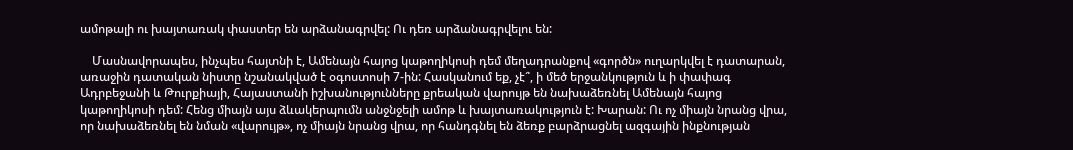ամոթալի ու խայտառակ փաստեր են արձանագրվել: Ու դեռ արձանագրվելու են:

    Մասնավորապես, ինչպես հայտնի է, Ամենայն հայոց կաթողիկոսի դեմ մեղադրանքով «գործն» ուղարկվել է դատարան, առաջին դատական նիստը նշանակված է օգոստոսի 7-ին: Հասկանում եք, չէ՞, ի մեծ երջանկություն և ի փափագ Ադրբեջանի և Թուրքիայի, Հայաստանի իշխանությունները քրեական վարույթ են նախաձեռնել Ամենայն հայոց կաթողիկոսի դեմ: Հենց միայն այս ձևակերպումն անջնջելի ամոթ և խայտառակություն է: Խարան: Ու ոչ միայն նրանց վրա, որ նախաձեռնել են նման «վարույթ», ոչ միայն նրանց վրա, որ հանդգնել են ձեռք բարձրացնել ազգային ինքնության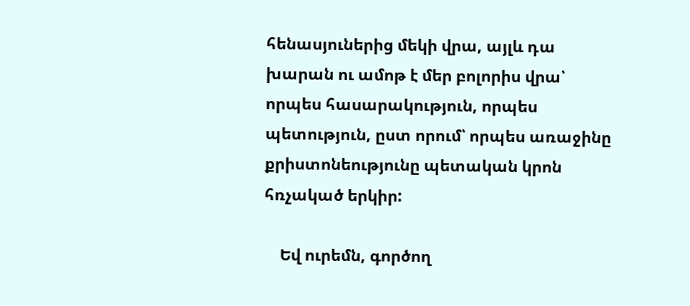հենասյուներից մեկի վրա, այլև դա խարան ու ամոթ է մեր բոլորիս վրա՝ որպես հասարակություն, որպես պետություն, ըստ որում՝ որպես առաջինը քրիստոնեությունը պետական կրոն հռչակած երկիր:

    Եվ ուրեմն, գործող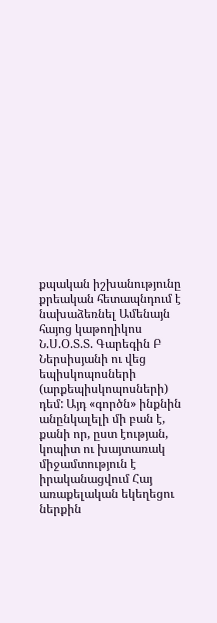քպական իշխանությունը քրեական հետապնդում է նախաձեռնել Ամենայն հայոց կաթողիկոս Ն.Ս.Օ.Տ.Տ. Գարեգին Բ Ներսիսյանի ու վեց եպիսկոպոսների (արքեպիսկոպոսների) դեմ: Այդ «գործն» ինքնին անընկալելի մի բան է, քանի որ, ըստ էության, կոպիտ ու խայտառակ միջամտություն է իրականացվում Հայ առաքելական եկեղեցու ներքին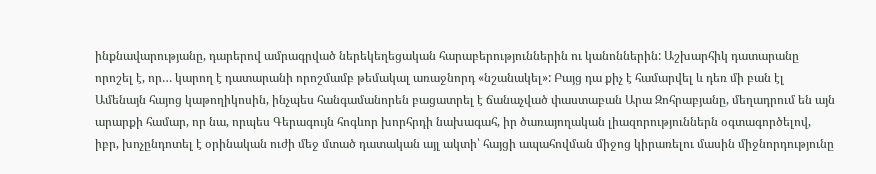ինքնավարությանը, դարերով ամրագրված ներեկեղեցական հարաբերություններին ու կանոններին: Աշխարհիկ դատարանը որոշել է, որ… կարող է դատարանի որոշմամբ թեմակալ առաջնորդ «նշանակել»: Բայց դա քիչ է համարվել և դեռ մի բան էլ Ամենայն հայոց կաթողիկոսին, ինչպես հանգամանորեն բացատրել է ճանաչված փաստաբան Արա Զոհրաբյանը, մեղադրում են այն արարքի համար, որ նա, որպես Գերագույն հոգևոր խորհրդի նախագահ, իր ծառայողական լիազորություններն օգտագործելով, իբր, խոչընդոտել է օրինական ուժի մեջ մտած դատական այլ ակտի՝ հայցի ապահովման միջոց կիրառելու մասին միջնորդությունը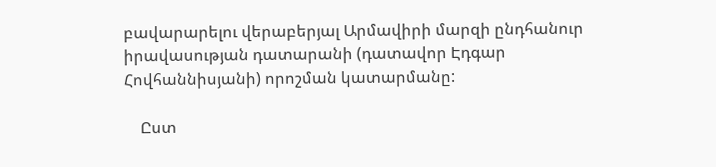բավարարելու վերաբերյալ Արմավիրի մարզի ընդհանուր իրավասության դատարանի (դատավոր Էդգար Հովհաննիսյանի) որոշման կատարմանը:

    Ըստ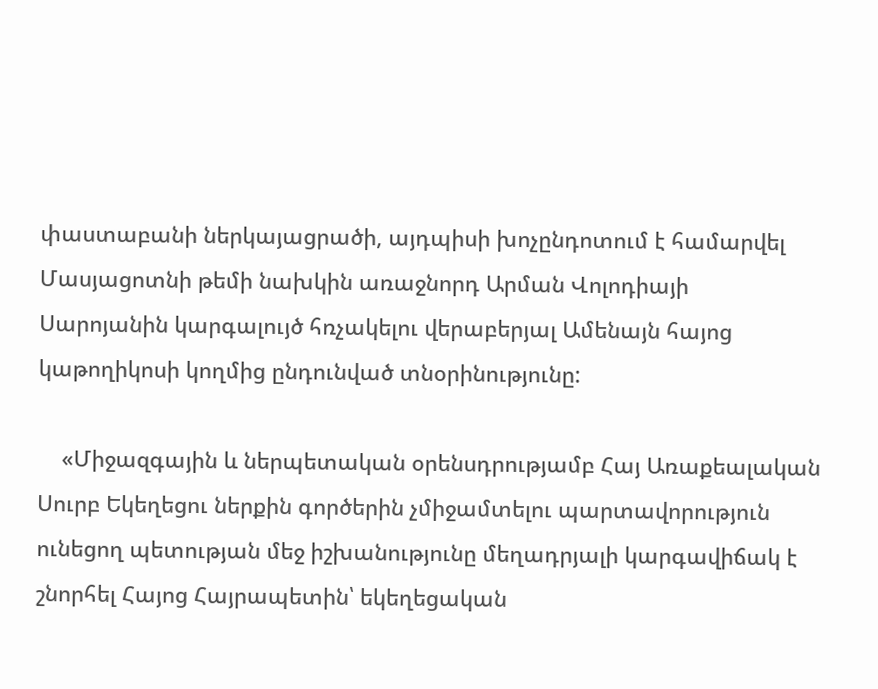փաստաբանի ներկայացրածի, այդպիսի խոչընդոտում է համարվել Մասյացոտնի թեմի նախկին առաջնորդ Արման Վոլոդիայի Սարոյանին կարգալույծ հռչակելու վերաբերյալ Ամենայն հայոց կաթողիկոսի կողմից ընդունված տնօրինությունը:

    «Միջազգային և ներպետական օրենսդրությամբ Հայ Առաքեալական Սուրբ Եկեղեցու ներքին գործերին չմիջամտելու պարտավորություն ունեցող պետության մեջ իշխանությունը մեղադրյալի կարգավիճակ է շնորհել Հայոց Հայրապետին՝ եկեղեցական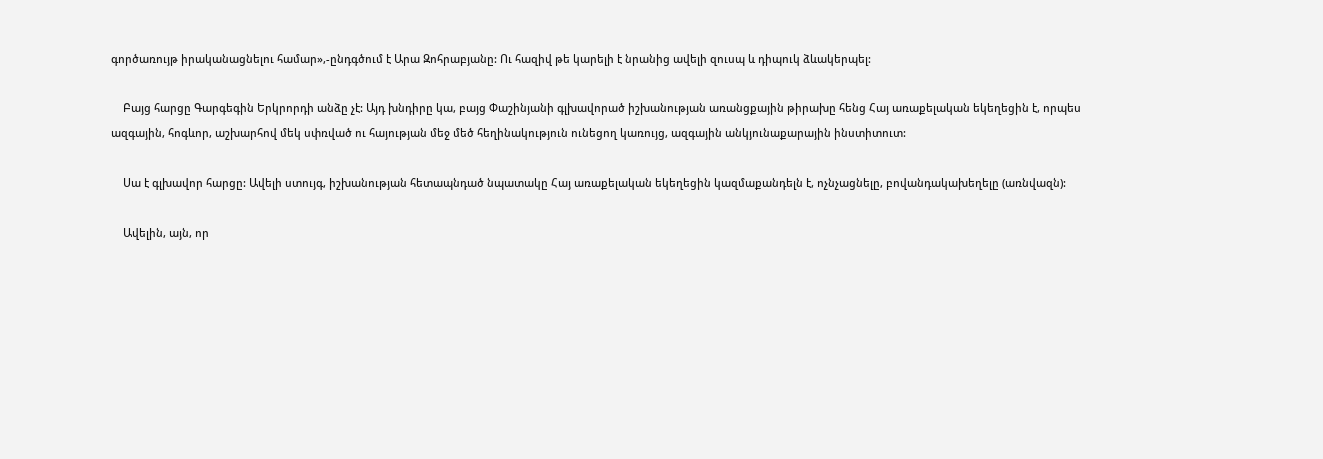գործառույթ իրականացնելու համար»,-ընդգծում է Արա Զոհրաբյանը: Ու հազիվ թե կարելի է նրանից ավելի զուսպ և դիպուկ ձևակերպել:

    Բայց հարցը Գարգեգին Երկրորդի անձը չէ: Այդ խնդիրը կա, բայց Փաշինյանի գլխավորած իշխանության առանցքային թիրախը հենց Հայ առաքելական եկեղեցին է, որպես ազգային, հոգևոր, աշխարհով մեկ սփռված ու հայության մեջ մեծ հեղինակություն ունեցող կառույց, ազգային անկյունաքարային ինստիտուտ:

    Սա է գլխավոր հարցը: Ավելի ստույգ, իշխանության հետապնդած նպատակը Հայ առաքելական եկեղեցին կազմաքանդելն է, ոչնչացնելը, բովանդակախեղելը (առնվազն):

    Ավելին, այն, որ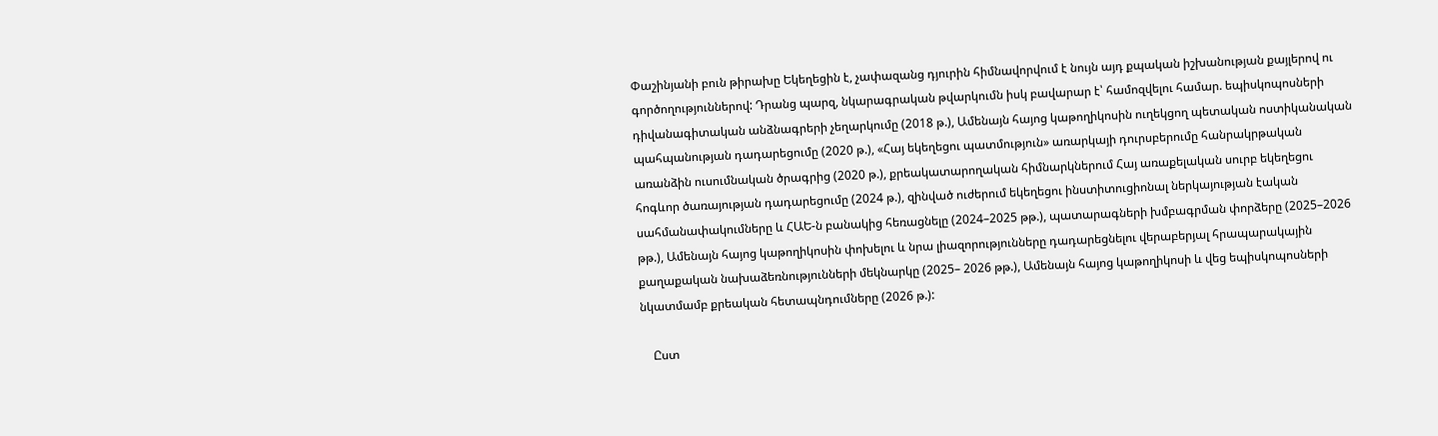Փաշինյանի բուն թիրախը Եկեղեցին է, չափազանց դյուրին հիմնավորվում է նույն այդ քպական իշխանության քայլերով ու գործողություններով: Դրանց պարզ, նկարագրական թվարկումն իսկ բավարար է՝ համոզվելու համար. եպիսկոպոսների դիվանագիտական անձնագրերի չեղարկումը (2018 թ.), Ամենայն հայոց կաթողիկոսին ուղեկցող պետական ոստիկանական պահպանության դադարեցումը (2020 թ.), «Հայ եկեղեցու պատմություն» առարկայի դուրսբերումը հանրակրթական առանձին ուսումնական ծրագրից (2020 թ.), քրեակատարողական հիմնարկներում Հայ առաքելական սուրբ եկեղեցու հոգևոր ծառայության դադարեցումը (2024 թ.), զինված ուժերում եկեղեցու ինստիտուցիոնալ ներկայության էական սահմանափակումները և ՀԱԵ-ն բանակից հեռացնելը (2024–2025 թթ.), պատարագների խմբագրման փորձերը (2025–2026 թթ.), Ամենայն հայոց կաթողիկոսին փոխելու և նրա լիազորությունները դադարեցնելու վերաբերյալ հրապարակային քաղաքական նախաձեռնությունների մեկնարկը (2025– 2026 թթ.), Ամենայն հայոց կաթողիկոսի և վեց եպիսկոպոսների նկատմամբ քրեական հետապնդումները (2026 թ.):

    Ըստ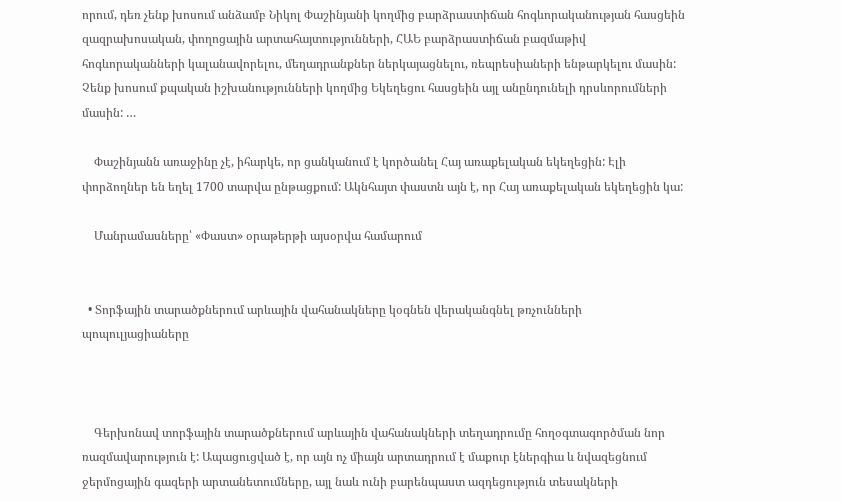որում, դեռ չենք խոսում անձամբ Նիկոլ Փաշինյանի կողմից բարձրաստիճան հոգևորականության հասցեին զազրախոսական, փողոցային արտահայտությունների, ՀԱԵ բարձրաստիճան բազմաթիվ հոգևորականների կալանավորելու, մեղադրանքներ ներկայացնելու, ռեպրեսիաների ենթարկելու մասին: Չենք խոսում քպական իշխանությունների կողմից Եկեղեցու հասցեին այլ անընդունելի դրսևորումների մասին: …

    Փաշինյանն առաջինը չէ, իհարկե, որ ցանկանում է կործանել Հայ առաքելական եկեղեցին: Էլի փորձողներ են եղել 1700 տարվա ընթացքում: Ակնհայտ փաստն այն է, որ Հայ առաքելական եկեղեցին կա:

    Մանրամասները՝ «Փաստ» օրաթերթի այսօրվա համարում


  • Տորֆային տարածքներում արևային վահանակները կօգնեն վերականգնել թռչունների պոպուլյացիաները



    Գերխոնավ տորֆային տարածքներում արևային վահանակների տեղադրումը հողօգտագործման նոր ռազմավարություն է: Ապացուցված է, որ այն ոչ միայն արտադրում է մաքուր էներգիա և նվազեցնում ջերմոցային գազերի արտանետումները, այլ նաև ունի բարենպաստ ազդեցություն տեսակների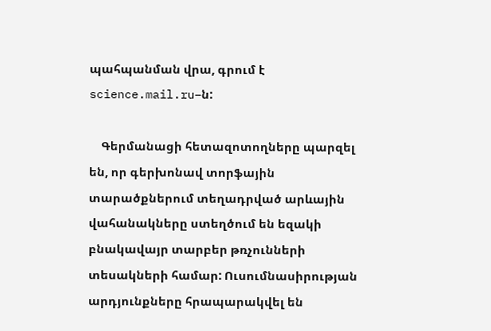պահպանման վրա, գրում է science.mail.ru–ն:

    Գերմանացի հետազոտողները պարզել են, որ գերխոնավ տորֆային տարածքներում տեղադրված արևային վահանակները ստեղծում են եզակի բնակավայր տարբեր թռչունների տեսակների համար: Ուսումնասիրության արդյունքները հրապարակվել են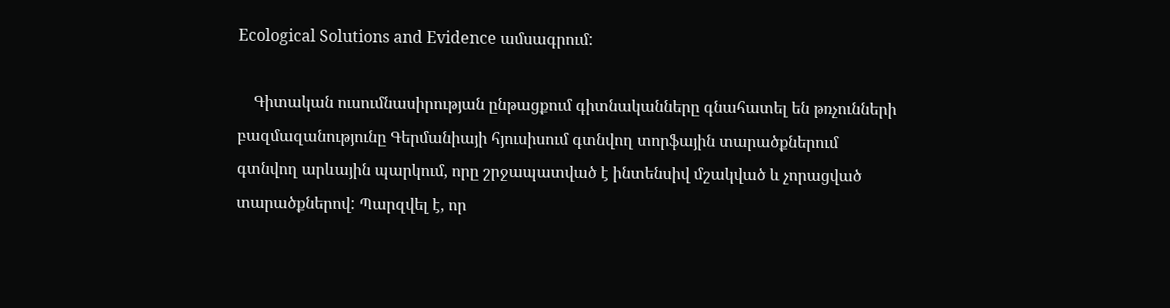Ecological Solutions and Evidence ամսագրում:

    Գիտական ուսումնասիրության ընթացքում գիտնականները գնահատել են թռչունների բազմազանությունը Գերմանիայի հյուսիսում գտնվող տորֆային տարածքներում գտնվող արևային պարկում, որը շրջապատված է ինտենսիվ մշակված և չորացված տարածքներով: Պարզվել է, որ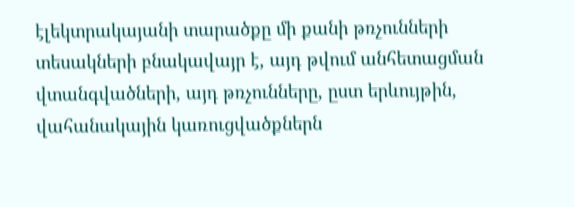էլեկտրակայանի տարածքը մի քանի թռչունների տեսակների բնակավայր է, այդ թվում անհետացման վտանգվածների, այդ թռչունները, ըստ երևույթին, վահանակային կառուցվածքներն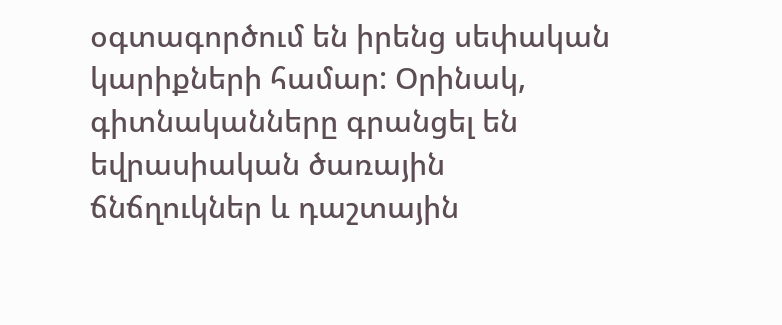օգտագործում են իրենց սեփական կարիքների համար: Օրինակ, գիտնականները գրանցել են եվրասիական ծառային ճնճղուկներ և դաշտային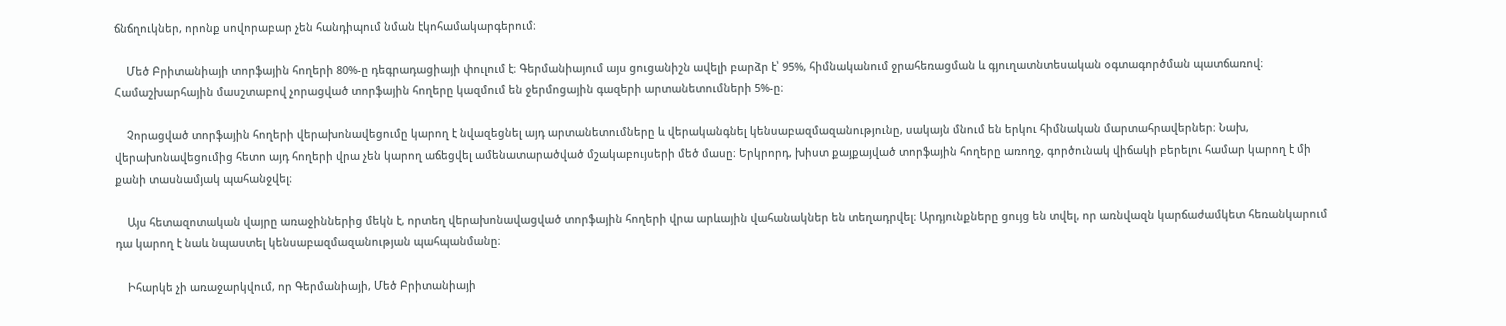ճնճղուկներ, որոնք սովորաբար չեն հանդիպում նման էկոհամակարգերում։

    Մեծ Բրիտանիայի տորֆային հողերի 80%-ը դեգրադացիայի փուլում է։ Գերմանիայում այս ցուցանիշն ավելի բարձր է՝ 95%, հիմնականում ջրահեռացման և գյուղատնտեսական օգտագործման պատճառով։ Համաշխարհային մասշտաբով չորացված տորֆային հողերը կազմում են ջերմոցային գազերի արտանետումների 5%-ը։

    Չորացված տորֆային հողերի վերախոնավեցումը կարող է նվազեցնել այդ արտանետումները և վերականգնել կենսաբազմազանությունը, սակայն մնում են երկու հիմնական մարտահրավերներ։ Նախ, վերախոնավեցումից հետո այդ հողերի վրա չեն կարող աճեցվել ամենատարածված մշակաբույսերի մեծ մասը։ Երկրորդ, խիստ քայքայված տորֆային հողերը առողջ, գործունակ վիճակի բերելու համար կարող է մի քանի տասնամյակ պահանջվել։

    Այս հետազոտական վայրը առաջիններից մեկն է, որտեղ վերախոնավացված տորֆային հողերի վրա արևային վահանակներ են տեղադրվել։ Արդյունքները ցույց են տվել, որ առնվազն կարճաժամկետ հեռանկարում դա կարող է նաև նպաստել կենսաբազմազանության պահպանմանը։

    Իհարկե չի առաջարկվում, որ Գերմանիայի, Մեծ Բրիտանիայի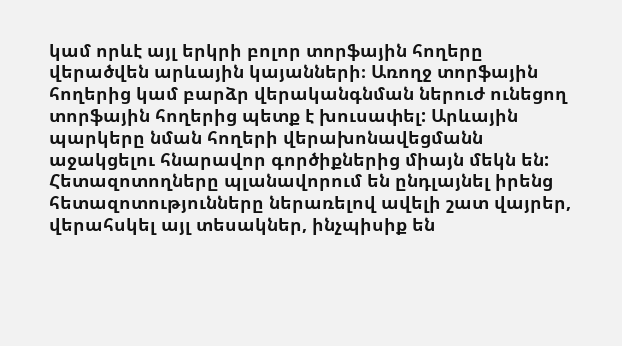կամ որևէ այլ երկրի բոլոր տորֆային հողերը վերածվեն արևային կայանների։ Առողջ տորֆային հողերից կամ բարձր վերականգնման ներուժ ունեցող տորֆային հողերից պետք է խուսափել: Արևային պարկերը նման հողերի վերախոնավեցմանն աջակցելու հնարավոր գործիքներից միայն մեկն են: Հետազոտողները պլանավորում են ընդլայնել իրենց հետազոտությունները ներառելով ավելի շատ վայրեր, վերահսկել այլ տեսակներ, ինչպիսիք են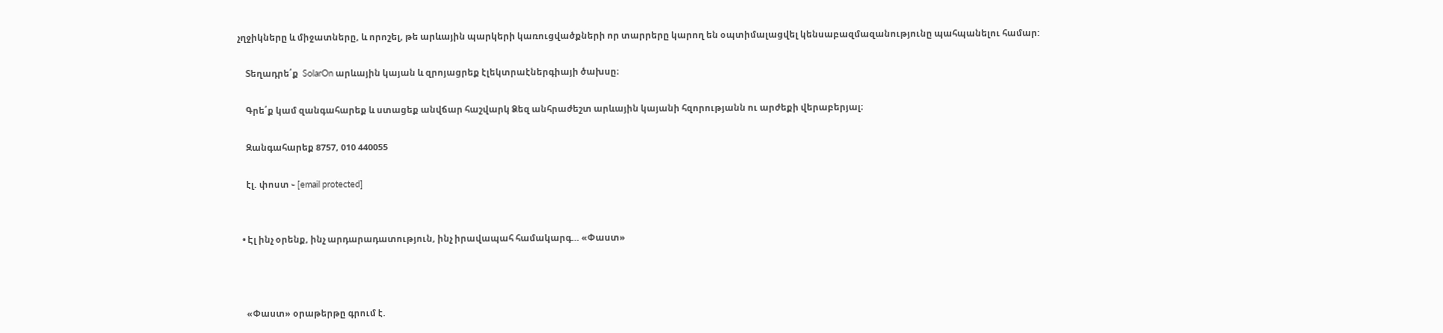չղջիկները և միջատները, և որոշել, թե արևային պարկերի կառուցվածքների որ տարրերը կարող են օպտիմալացվել կենսաբազմազանությունը պահպանելու համար:

    Տեղադրե՛ք  SolarOn արևային կայան և զրոյացրեք էլեկտրաէներգիայի ծախսը։

    Գրե՛ք կամ զանգահարեք և ստացեք անվճար հաշվարկ Ձեզ անհրաժեշտ արևային կայանի հզորությանն ու արժեքի վերաբերյալ։

    Զանգահարեք 8757, 010 440055

    էլ. փոստ ֊ [email protected]


  • Էլ ինչ օրենք, ինչ արդարադատություն, ինչ իրավապահ համակարգ… «Փաստ»



    «Փաստ» օրաթերթը գրում է.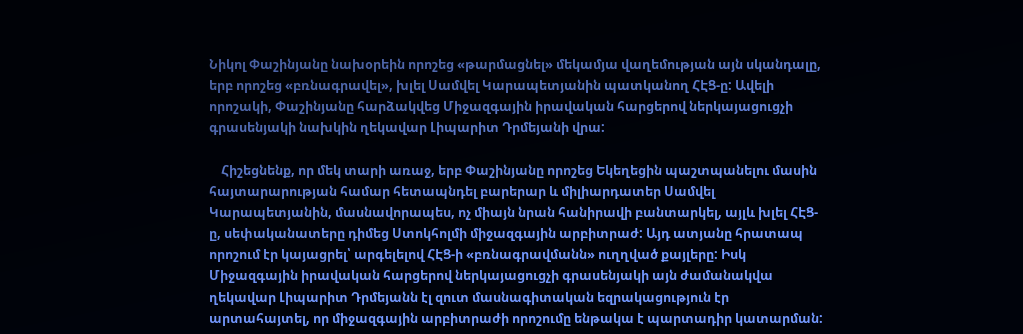Նիկոլ Փաշինյանը նախօրեին որոշեց «թարմացնել» մեկամյա վաղեմության այն սկանդալը, երբ որոշեց «բռնագրավել», խլել Սամվել Կարապետյանին պատկանող ՀԷՑ-ը: Ավելի որոշակի, Փաշինյանը հարձակվեց Միջազգային իրավական հարցերով ներկայացուցչի գրասենյակի նախկին ղեկավար Լիպարիտ Դրմեյանի վրա:

    Հիշեցնենք, որ մեկ տարի առաջ, երբ Փաշինյանը որոշեց Եկեղեցին պաշտպանելու մասին հայտարարության համար հետապնդել բարերար և միլիարդատեր Սամվել Կարապետյանին, մասնավորապես, ոչ միայն նրան հանիրավի բանտարկել, այլև խլել ՀԷՑ-ը, սեփականատերը դիմեց Ստոկհոլմի միջազգային արբիտրաժ: Այդ ատյանը հրատապ որոշում էր կայացրել՝ արգելելով ՀԷՑ-ի «բռնագրավմանն» ուղղված քայլերը: Իսկ Միջազգային իրավական հարցերով ներկայացուցչի գրասենյակի այն ժամանակվա ղեկավար Լիպարիտ Դրմեյանն էլ զուտ մասնագիտական եզրակացություն էր արտահայտել, որ միջազգային արբիտրաժի որոշումը ենթակա է պարտադիր կատարման: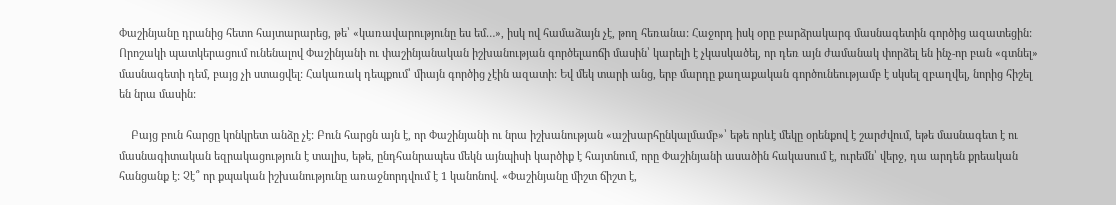Փաշինյանը դրանից հետո հայտարարեց, թե՝ «կառավարությունը ես եմ…», իսկ ով համաձայն չէ, թող հեռանա: Հաջորդ իսկ օրը բարձրակարգ մասնագետին գործից ազատեցին: Որոշակի պատկերացում ունենալով Փաշինյանի ու փաշինյանական իշխանության գործելաոճի մասին՝ կարելի է չկասկածել, որ դեռ այն ժամանակ փորձել են ինչ-որ բան «գտնել» մասնագետի դեմ, բայց չի ստացվել: Հակառակ դեպքում՝ միայն գործից չէին ազատի: Եվ մեկ տարի անց, երբ մարդը քաղաքական գործունեությամբ է սկսել զբաղվել, նորից հիշել են նրա մասին:

    Բայց բուն հարցը կոնկրետ անձը չէ: Բուն հարցն այն է, որ Փաշինյանի ու նրա իշխանության «աշխարհընկալմամբ»՝ եթե որևէ մեկը օրենքով է շարժվում, եթե մասնագետ է ու մասնագիտական եզրակացություն է տալիս, եթե, ընդհանրապես մեկն այնպիսի կարծիք է հայտնում, որը Փաշինյանի ասածին հակասում է, ուրեմն՝ վերջ, դա արդեն քրեական հանցանք է: Չէ՞ որ քպական իշխանությունը առաջնորդվում է 1 կանոնով. «Փաշինյանը միշտ ճիշտ է,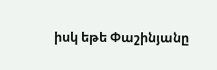իսկ եթե Փաշինյանը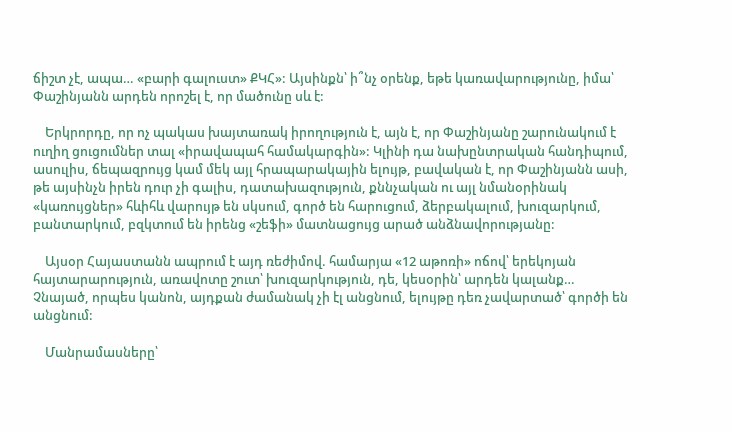ճիշտ չէ, ապա… «բարի գալուստ» ՔԿՀ»: Այսինքն՝ ի՞նչ օրենք, եթե կառավարությունը, իմա՝ Փաշինյանն արդեն որոշել է, որ մածունը սև է:

    Երկրորդը, որ ոչ պակաս խայտառակ իրողություն է, այն է, որ Փաշինյանը շարունակում է ուղիղ ցուցումներ տալ «իրավապահ համակարգին»: Կլինի դա նախընտրական հանդիպում, ասուլիս, ճեպազրույց կամ մեկ այլ հրապարակային ելույթ, բավական է, որ Փաշինյանն ասի, թե այսինչն իրեն դուր չի գալիս, դատախազություն, քննչական ու այլ նմանօրինակ «կառույցներ» հևիհև վարույթ են սկսում, գործ են հարուցում, ձերբակալում, խուզարկում, բանտարկում, բզկտում են իրենց «շեֆի» մատնացույց արած անձնավորությանը:

    Այսօր Հայաստանն ապրում է այդ ռեժիմով. համարյա «12 աթոռի» ոճով՝ երեկոյան հայտարարություն, առավոտը շուտ՝ խուզարկություն, դե, կեսօրին՝ արդեն կալանք… Չնայած, որպես կանոն, այդքան ժամանակ չի էլ անցնում, ելույթը դեռ չավարտած՝ գործի են անցնում:

    Մանրամասները՝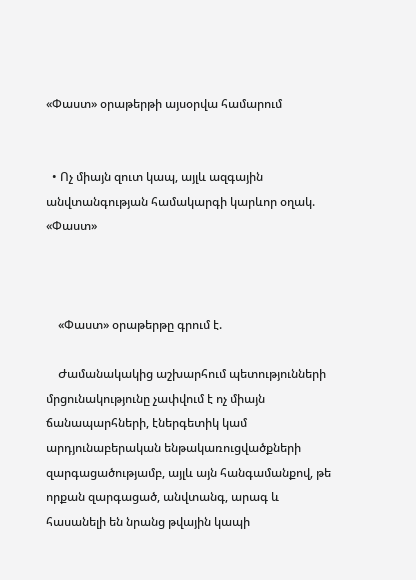«Փաստ» օրաթերթի այսօրվա համարում


  • Ոչ միայն զուտ կապ, այլև ազգային անվտանգության համակարգի կարևոր օղակ. «Փաստ»



    «Փաստ» օրաթերթը գրում է.

    Ժամանակակից աշխարհում պետությունների մրցունակությունը չափվում է ոչ միայն ճանապարհների, էներգետիկ կամ արդյունաբերական ենթակառուցվածքների զարգացածությամբ, այլև այն հանգամանքով, թե որքան զարգացած, անվտանգ, արագ և հասանելի են նրանց թվային կապի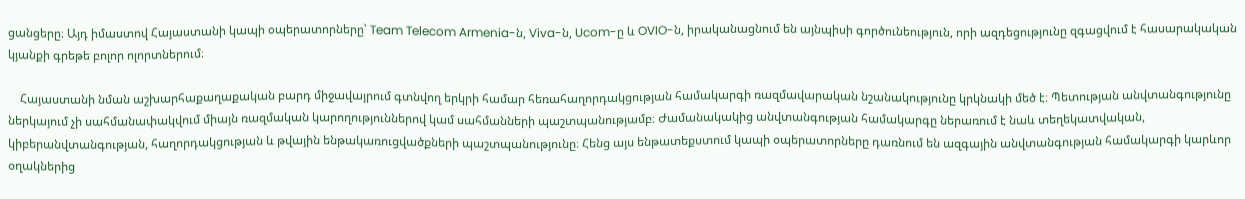ցանցերը։ Այդ իմաստով Հայաստանի կապի օպերատորները՝ Team Telecom Armenia-ն, Viva-ն, Ucom-ը և OVIO-ն, իրականացնում են այնպիսի գործունեություն, որի ազդեցությունը զգացվում է հասարակական կյանքի գրեթե բոլոր ոլորտներում։

    Հայաստանի նման աշխարհաքաղաքական բարդ միջավայրում գտնվող երկրի համար հեռահաղորդակցության համակարգի ռազմավարական նշանակությունը կրկնակի մեծ է։ Պետության անվտանգությունը ներկայում չի սահմանափակվում միայն ռազմական կարողություններով կամ սահմանների պաշտպանությամբ։ Ժամանակակից անվտանգության համակարգը ներառում է նաև տեղեկատվական, կիբերանվտանգության, հաղորդակցության և թվային ենթակառուցվածքների պաշտպանությունը։ Հենց այս ենթատեքստում կապի օպերատորները դառնում են ազգային անվտանգության համակարգի կարևոր օղակներից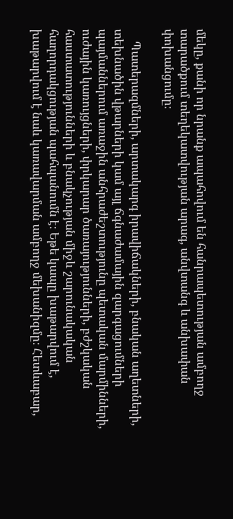մեկը, քանի որ նրանք ապահովում են հանրապետության ամբողջ տարածքում տեղեկատվության արագ, անվտանգ և անխափան փոխանցումը։

    Պատերազմների, արտակարգ իրավիճակների, բնական աղետների, տեխնածին վթարների կամ այլ ճգնաժամային զարգացումների պայմաններում առաջին անհրաժեշտությունը պետական մարմինների, ուժային կառույցների, փրկարար ծառայությունների, բժշկական հաստատությունների և բնակչության միջև շարունակական հաղորդակցության պահպանումն է։ Եթե կապը խաթարվում է, խաթարվում է նաև կառավարման ամբողջ մեխանիզմը։ Հետևաբար,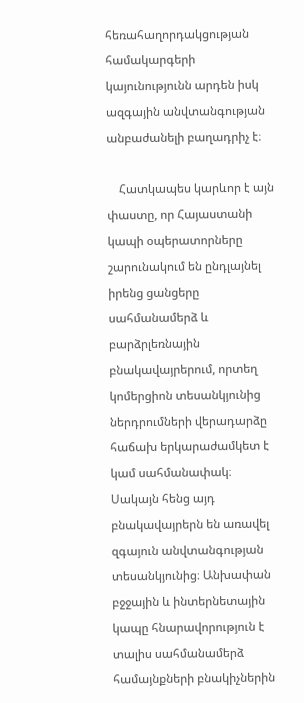հեռահաղորդակցության համակարգերի կայունությունն արդեն իսկ ազգային անվտանգության անբաժանելի բաղադրիչ է։

    Հատկապես կարևոր է այն փաստը, որ Հայաստանի կապի օպերատորները շարունակում են ընդլայնել իրենց ցանցերը սահմանամերձ և բարձրլեռնային բնակավայրերում, որտեղ կոմերցիոն տեսանկյունից ներդրումների վերադարձը հաճախ երկարաժամկետ է կամ սահմանափակ։ Սակայն հենց այդ բնակավայրերն են առավել զգայուն անվտանգության տեսանկյունից։ Անխափան բջջային և ինտերնետային կապը հնարավորություն է տալիս սահմանամերձ համայնքների բնակիչներին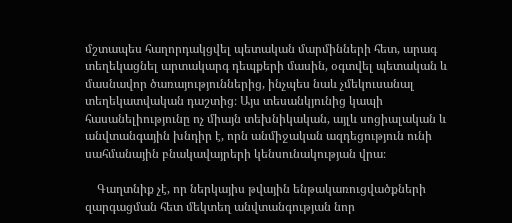մշտապես հաղորդակցվել պետական մարմինների հետ, արագ տեղեկացնել արտակարգ դեպքերի մասին, օգտվել պետական և մասնավոր ծառայություններից, ինչպես նաև չմեկուսանալ տեղեկատվական դաշտից։ Այս տեսանկյունից կապի հասանելիությունը ոչ միայն տեխնիկական, այլև սոցիալական և անվտանգային խնդիր է, որն անմիջական ազդեցություն ունի սահմանային բնակավայրերի կենսունակության վրա։

    Գաղտնիք չէ, որ ներկայիս թվային ենթակառուցվածքների զարգացման հետ մեկտեղ անվտանգության նոր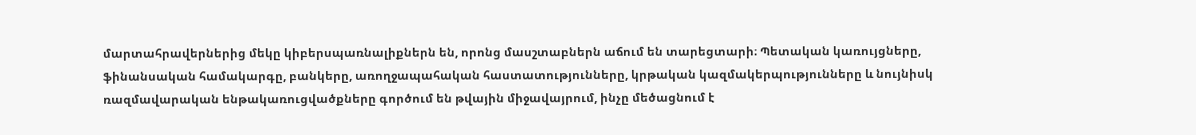մարտահրավերներից մեկը կիբերսպառնալիքներն են, որոնց մասշտաբներն աճում են տարեցտարի։ Պետական կառույցները, ֆինանսական համակարգը, բանկերը, առողջապահական հաստատությունները, կրթական կազմակերպությունները և նույնիսկ ռազմավարական ենթակառուցվածքները գործում են թվային միջավայրում, ինչը մեծացնում է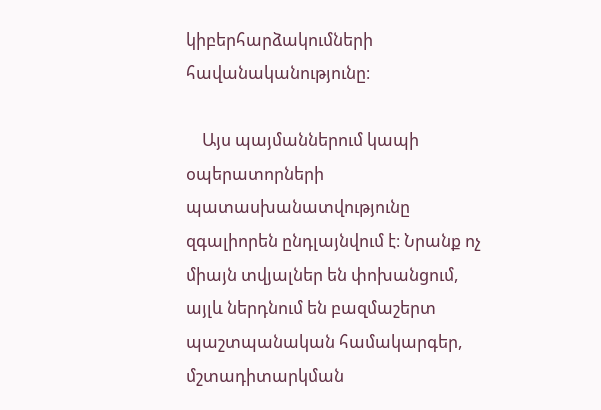կիբերհարձակումների հավանականությունը։

    Այս պայմաններում կապի օպերատորների պատասխանատվությունը զգալիորեն ընդլայնվում է։ Նրանք ոչ միայն տվյալներ են փոխանցում, այլև ներդնում են բազմաշերտ պաշտպանական համակարգեր, մշտադիտարկման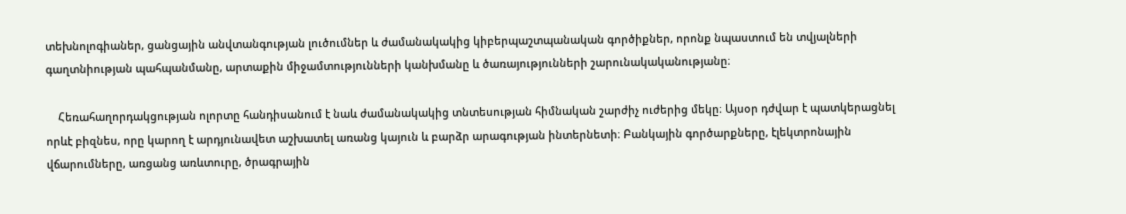տեխնոլոգիաներ, ցանցային անվտանգության լուծումներ և ժամանակակից կիբերպաշտպանական գործիքներ, որոնք նպաստում են տվյալների գաղտնիության պահպանմանը, արտաքին միջամտությունների կանխմանը և ծառայությունների շարունակականությանը։

    Հեռահաղորդակցության ոլորտը հանդիսանում է նաև ժամանակակից տնտեսության հիմնական շարժիչ ուժերից մեկը։ Այսօր դժվար է պատկերացնել որևէ բիզնես, որը կարող է արդյունավետ աշխատել առանց կայուն և բարձր արագության ինտերնետի։ Բանկային գործարքները, էլեկտրոնային վճարումները, առցանց առևտուրը, ծրագրային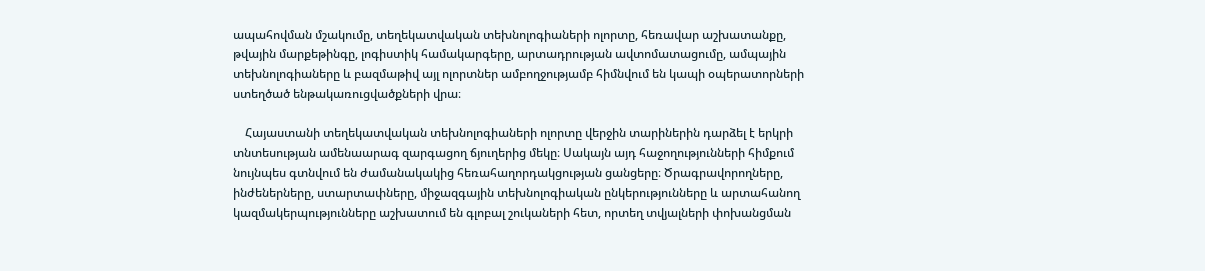ապահովման մշակումը, տեղեկատվական տեխնոլոգիաների ոլորտը, հեռավար աշխատանքը, թվային մարքեթինգը, լոգիստիկ համակարգերը, արտադրության ավտոմատացումը, ամպային տեխնոլոգիաները և բազմաթիվ այլ ոլորտներ ամբողջությամբ հիմնվում են կապի օպերատորների ստեղծած ենթակառուցվածքների վրա։

    Հայաստանի տեղեկատվական տեխնոլոգիաների ոլորտը վերջին տարիներին դարձել է երկրի տնտեսության ամենաարագ զարգացող ճյուղերից մեկը։ Սակայն այդ հաջողությունների հիմքում նույնպես գտնվում են ժամանակակից հեռահաղորդակցության ցանցերը։ Ծրագրավորողները, ինժեներները, ստարտափները, միջազգային տեխնոլոգիական ընկերությունները և արտահանող կազմակերպությունները աշխատում են գլոբալ շուկաների հետ, որտեղ տվյալների փոխանցման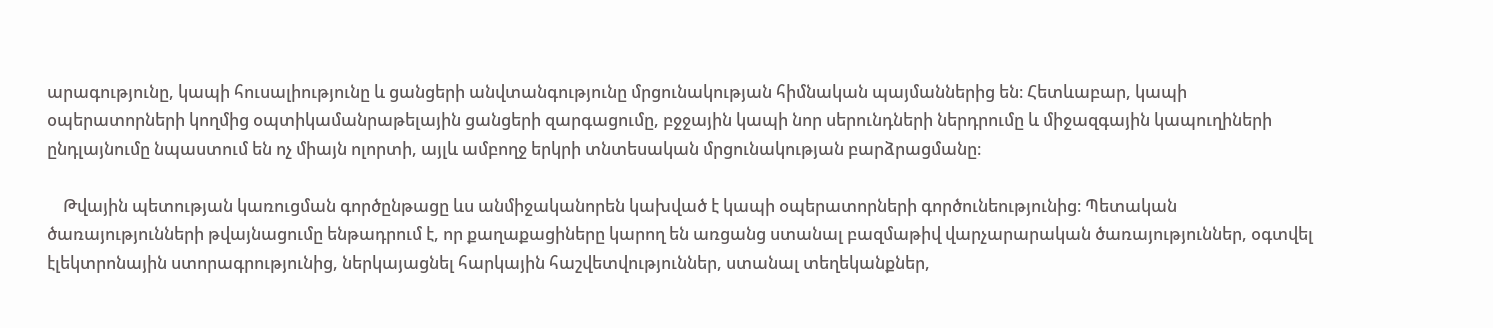արագությունը, կապի հուսալիությունը և ցանցերի անվտանգությունը մրցունակության հիմնական պայմաններից են։ Հետևաբար, կապի օպերատորների կողմից օպտիկամանրաթելային ցանցերի զարգացումը, բջջային կապի նոր սերունդների ներդրումը և միջազգային կապուղիների ընդլայնումը նպաստում են ոչ միայն ոլորտի, այլև ամբողջ երկրի տնտեսական մրցունակության բարձրացմանը։

    Թվային պետության կառուցման գործընթացը ևս անմիջականորեն կախված է կապի օպերատորների գործունեությունից։ Պետական ծառայությունների թվայնացումը ենթադրում է, որ քաղաքացիները կարող են առցանց ստանալ բազմաթիվ վարչարարական ծառայություններ, օգտվել էլեկտրոնային ստորագրությունից, ներկայացնել հարկային հաշվետվություններ, ստանալ տեղեկանքներ,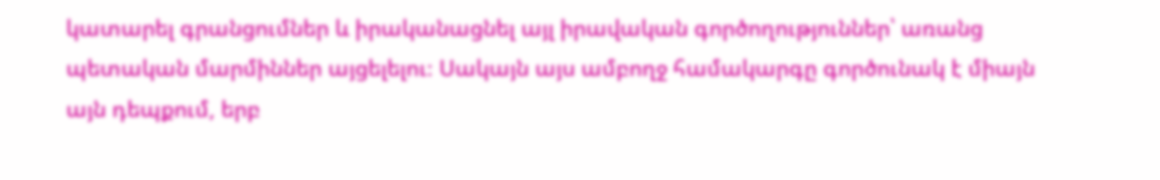կատարել գրանցումներ և իրականացնել այլ իրավական գործողություններ՝ առանց պետական մարմիններ այցելելու։ Սակայն այս ամբողջ համակարգը գործունակ է միայն այն դեպքում, երբ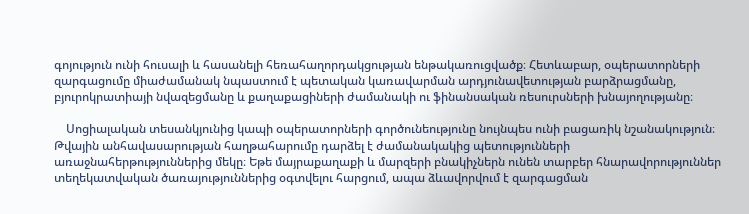գոյություն ունի հուսալի և հասանելի հեռահաղորդակցության ենթակառուցվածք։ Հետևաբար, օպերատորների զարգացումը միաժամանակ նպաստում է պետական կառավարման արդյունավետության բարձրացմանը, բյուրոկրատիայի նվազեցմանը և քաղաքացիների ժամանակի ու ֆինանսական ռեսուրսների խնայողությանը։

    Սոցիալական տեսանկյունից կապի օպերատորների գործունեությունը նույնպես ունի բացառիկ նշանակություն։ Թվային անհավասարության հաղթահարումը դարձել է ժամանակակից պետությունների առաջնահերթություններից մեկը։ Եթե մայրաքաղաքի և մարզերի բնակիչներն ունեն տարբեր հնարավորություններ տեղեկատվական ծառայություններից օգտվելու հարցում, ապա ձևավորվում է զարգացման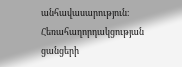անհավասարություն։ Հեռահաղորդակցության ցանցերի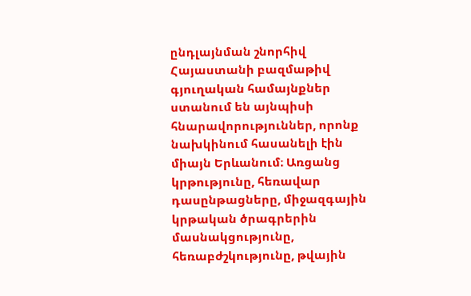ընդլայնման շնորհիվ Հայաստանի բազմաթիվ գյուղական համայնքներ ստանում են այնպիսի հնարավորություններ, որոնք նախկինում հասանելի էին միայն Երևանում։ Առցանց կրթությունը, հեռավար դասընթացները, միջազգային կրթական ծրագրերին մասնակցությունը, հեռաբժշկությունը, թվային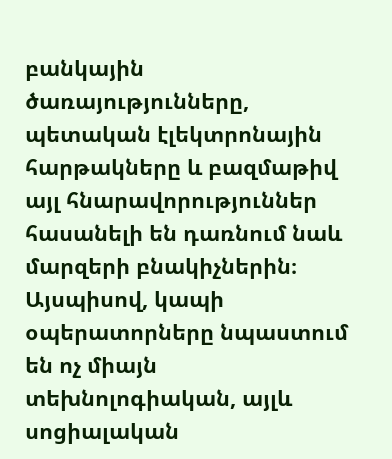բանկային ծառայությունները, պետական էլեկտրոնային հարթակները և բազմաթիվ այլ հնարավորություններ հասանելի են դառնում նաև մարզերի բնակիչներին։ Այսպիսով, կապի օպերատորները նպաստում են ոչ միայն տեխնոլոգիական, այլև սոցիալական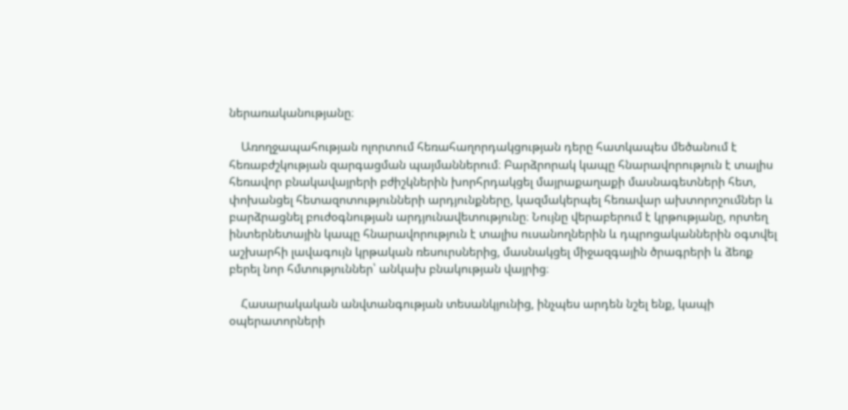ներառականությանը։

    Առողջապահության ոլորտում հեռահաղորդակցության դերը հատկապես մեծանում է հեռաբժշկության զարգացման պայմաններում։ Բարձրորակ կապը հնարավորություն է տալիս հեռավոր բնակավայրերի բժիշկներին խորհրդակցել մայրաքաղաքի մասնագետների հետ, փոխանցել հետազոտությունների արդյունքները, կազմակերպել հեռավար ախտորոշումներ և բարձրացնել բուժօգնության արդյունավետությունը։ Նույնը վերաբերում է կրթությանը, որտեղ ինտերնետային կապը հնարավորություն է տալիս ուսանողներին և դպրոցականներին օգտվել աշխարհի լավագույն կրթական ռեսուրսներից, մասնակցել միջազգային ծրագրերի և ձեռք բերել նոր հմտություններ՝ անկախ բնակության վայրից։

    Հասարակական անվտանգության տեսանկյունից, ինչպես արդեն նշել ենք, կապի օպերատորների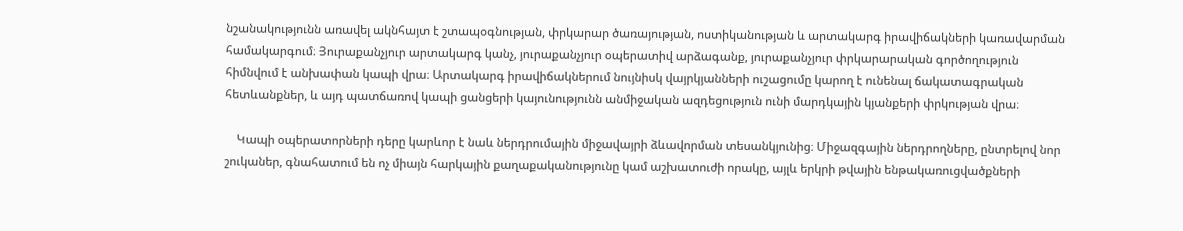նշանակությունն առավել ակնհայտ է շտապօգնության, փրկարար ծառայության, ոստիկանության և արտակարգ իրավիճակների կառավարման համակարգում։ Յուրաքանչյուր արտակարգ կանչ, յուրաքանչյուր օպերատիվ արձագանք, յուրաքանչյուր փրկարարական գործողություն հիմնվում է անխափան կապի վրա։ Արտակարգ իրավիճակներում նույնիսկ վայրկյանների ուշացումը կարող է ունենալ ճակատագրական հետևանքներ, և այդ պատճառով կապի ցանցերի կայունությունն անմիջական ազդեցություն ունի մարդկային կյանքերի փրկության վրա։

    Կապի օպերատորների դերը կարևոր է նաև ներդրումային միջավայրի ձևավորման տեսանկյունից։ Միջազգային ներդրողները, ընտրելով նոր շուկաներ, գնահատում են ոչ միայն հարկային քաղաքականությունը կամ աշխատուժի որակը, այլև երկրի թվային ենթակառուցվածքների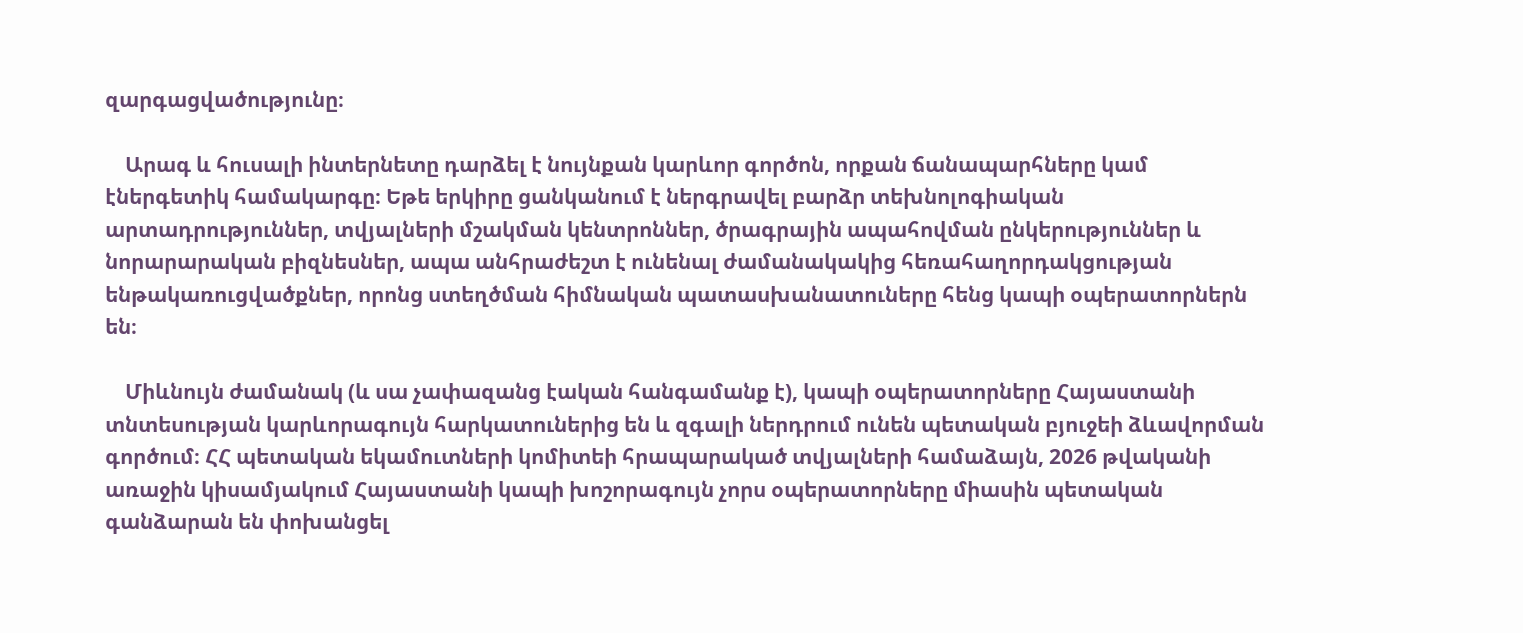զարգացվածությունը։

    Արագ և հուսալի ինտերնետը դարձել է նույնքան կարևոր գործոն, որքան ճանապարհները կամ էներգետիկ համակարգը։ Եթե երկիրը ցանկանում է ներգրավել բարձր տեխնոլոգիական արտադրություններ, տվյալների մշակման կենտրոններ, ծրագրային ապահովման ընկերություններ և նորարարական բիզնեսներ, ապա անհրաժեշտ է ունենալ ժամանակակից հեռահաղորդակցության ենթակառուցվածքներ, որոնց ստեղծման հիմնական պատասխանատուները հենց կապի օպերատորներն են։

    Միևնույն ժամանակ (և սա չափազանց էական հանգամանք է), կապի օպերատորները Հայաստանի տնտեսության կարևորագույն հարկատուներից են և զգալի ներդրում ունեն պետական բյուջեի ձևավորման գործում։ ՀՀ պետական եկամուտների կոմիտեի հրապարակած տվյալների համաձայն, 2026 թվականի առաջին կիսամյակում Հայաստանի կապի խոշորագույն չորս օպերատորները միասին պետական գանձարան են փոխանցել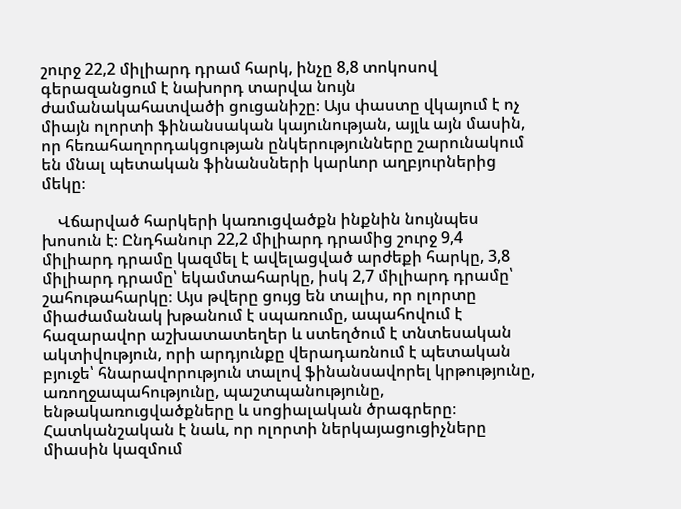շուրջ 22,2 միլիարդ դրամ հարկ, ինչը 8,8 տոկոսով գերազանցում է նախորդ տարվա նույն ժամանակահատվածի ցուցանիշը։ Այս փաստը վկայում է ոչ միայն ոլորտի ֆինանսական կայունության, այլև այն մասին, որ հեռահաղորդակցության ընկերությունները շարունակում են մնալ պետական ֆինանսների կարևոր աղբյուրներից մեկը։

    Վճարված հարկերի կառուցվածքն ինքնին նույնպես խոսուն է։ Ընդհանուր 22,2 միլիարդ դրամից շուրջ 9,4 միլիարդ դրամը կազմել է ավելացված արժեքի հարկը, 3,8 միլիարդ դրամը՝ եկամտահարկը, իսկ 2,7 միլիարդ դրամը՝ շահութահարկը։ Այս թվերը ցույց են տալիս, որ ոլորտը միաժամանակ խթանում է սպառումը, ապահովում է հազարավոր աշխատատեղեր և ստեղծում է տնտեսական ակտիվություն, որի արդյունքը վերադառնում է պետական բյուջե՝ հնարավորություն տալով ֆինանսավորել կրթությունը, առողջապահությունը, պաշտպանությունը, ենթակառուցվածքները և սոցիալական ծրագրերը։ Հատկանշական է նաև, որ ոլորտի ներկայացուցիչները միասին կազմում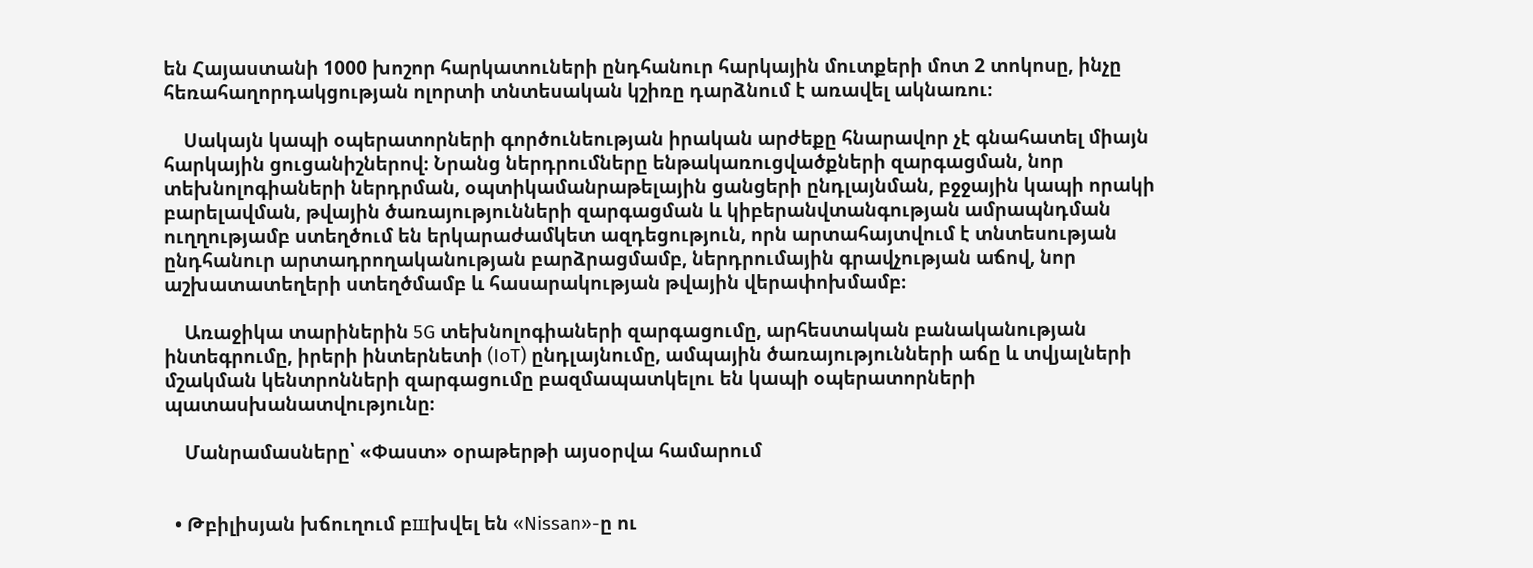են Հայաստանի 1000 խոշոր հարկատուների ընդհանուր հարկային մուտքերի մոտ 2 տոկոսը, ինչը հեռահաղորդակցության ոլորտի տնտեսական կշիռը դարձնում է առավել ակնառու։

    Սակայն կապի օպերատորների գործունեության իրական արժեքը հնարավոր չէ գնահատել միայն հարկային ցուցանիշներով։ Նրանց ներդրումները ենթակառուցվածքների զարգացման, նոր տեխնոլոգիաների ներդրման, օպտիկամանրաթելային ցանցերի ընդլայնման, բջջային կապի որակի բարելավման, թվային ծառայությունների զարգացման և կիբերանվտանգության ամրապնդման ուղղությամբ ստեղծում են երկարաժամկետ ազդեցություն, որն արտահայտվում է տնտեսության ընդհանուր արտադրողականության բարձրացմամբ, ներդրումային գրավչության աճով, նոր աշխատատեղերի ստեղծմամբ և հասարակության թվային վերափոխմամբ։

    Առաջիկա տարիներին 5G տեխնոլոգիաների զարգացումը, արհեստական բանականության ինտեգրումը, իրերի ինտերնետի (IoT) ընդլայնումը, ամպային ծառայությունների աճը և տվյալների մշակման կենտրոնների զարգացումը բազմապատկելու են կապի օպերատորների պատասխանատվությունը։

    Մանրամասները՝ «Փաստ» օրաթերթի այսօրվա համարում


  • Թբիլիսյան խճուղում բшխվել են «Nissan»-ը ու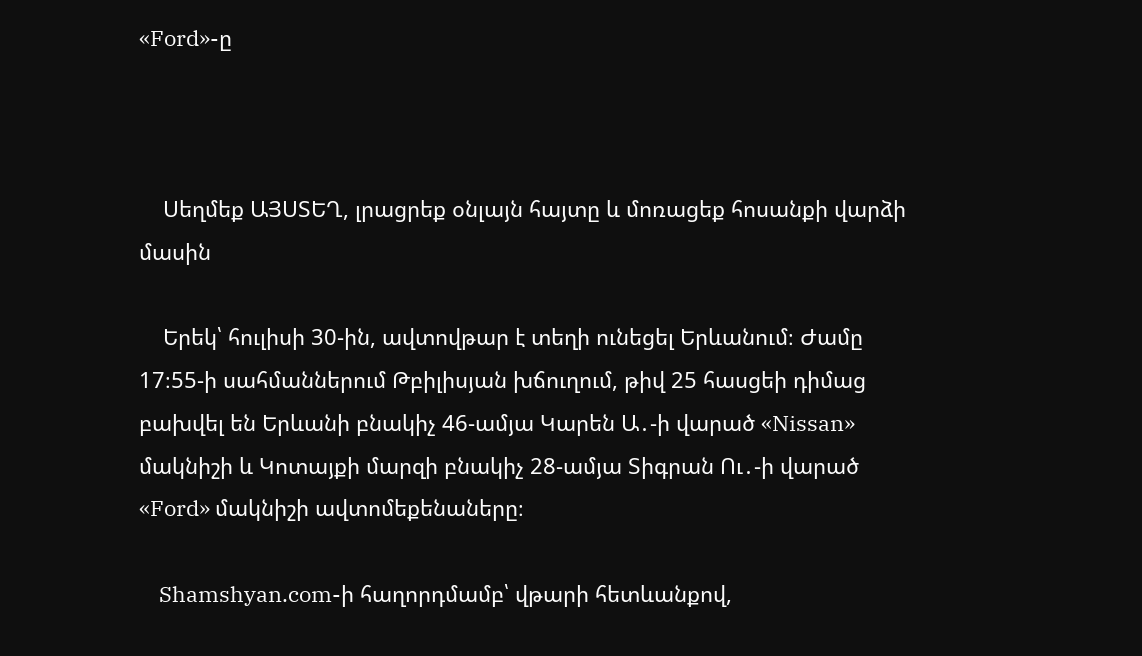«Ford»-ը



    Սեղմեք ԱՅՍՏԵՂ, լրացրեք օնլայն հայտը և մոռացեք հոսանքի վարձի մասին

    Երեկ՝ հուլիսի 30-ին, ավտովթար է տեղի ունեցել Երևանում։ Ժամը 17։55-ի սահմաններում Թբիլիսյան խճուղում, թիվ 25 հասցեի դիմաց բախվել են Երևանի բնակիչ 46-ամյա Կարեն Ա․-ի վարած «Nissan» մակնիշի և Կոտայքի մարզի բնակիչ 28-ամյա Տիգրան Ու․-ի վարած «Ford» մակնիշի ավտոմեքենաները։

    Shamshyan.com-ի հաղորդմամբ՝ վթարի հետևանքով,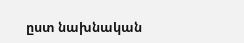ըստ նախնական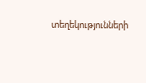տեղեկությունների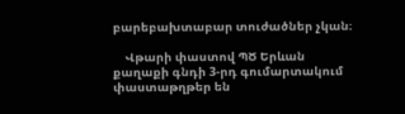բարեբախտաբար տուժածներ չկան։

    Վթարի փաստով ՊԾ Երևան քաղաքի գնդի 3-րդ գումարտակում փաստաթղթեր են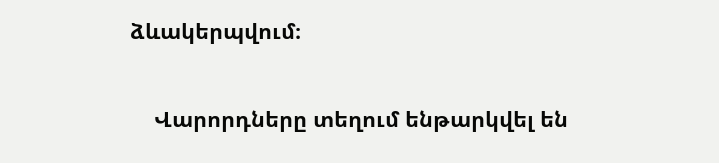ձևակերպվում։

    Վարորդները տեղում ենթարկվել են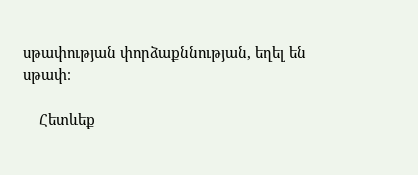սթափության փորձաքննության, եղել են սթափ։

    Հետևեք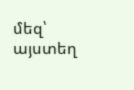մեզ՝ այստեղ